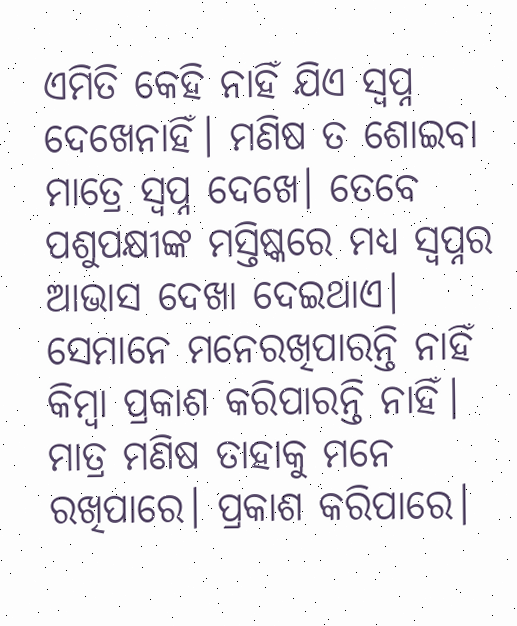ଏମିତି କେହି ନାହିଁ ଯିଏ ସ୍ବପ୍ନ ଦେଖେନାହିଁ। ମଣିଷ ତ ଶୋଇବା ମାତ୍ରେ ସ୍ବପ୍ନ ଦେଖେ। ତେବେ ପଶୁପକ୍ଷୀଙ୍କ ମସ୍ତିଷ୍କରେ ମଧ୍ୟ ସ୍ବପ୍ନର ଆଭାସ ଦେଖା ଦେଇଥାଏ। ସେମାନେ ମନେରଖିପାରନ୍ତି ନାହିଁ କିମ୍ବା ପ୍ରକାଶ କରିପାରନ୍ତି ନାହିଁ। ମାତ୍ର ମଣିଷ ତାହାକୁ ମନେ ରଖିପାରେ। ପ୍ରକାଶ କରିପାରେ।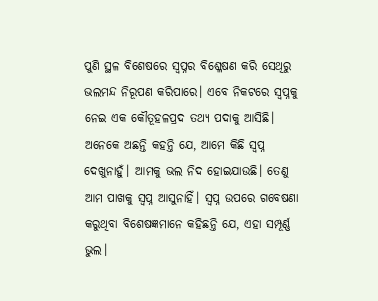ପୁଣି ସ୍ଥଳ ବିଶେଷରେ ସ୍ବପ୍ନର ବିଶ୍ଳେଷଣ କରି ସେଥିରୁ ଭଲମନ୍ଦ ନିରୂପଣ କରିପାରେ। ଏବେ ନିକଟରେ ସ୍ବପ୍ନକୁ ନେଇ ଏକ କୌତୂହଳପ୍ରଦ ତଥ୍ୟ ପଦାକୁ ଆସିଛି। ଅନେକେ ଅଛନ୍ତି କହନ୍ତି ଯେ, ଆମେ କିଛି ସ୍ବପ୍ନ ଦେଖୁନାହୁଁ। ଆମକୁ ଭଲ ନିଦ ହୋଇଯାଉଛି। ତେଣୁ ଆମ ପାଖକୁ ସ୍ବପ୍ନ ଆସୁନାହିଁ। ସ୍ବପ୍ନ ଉପରେ ଗବେଷଣା କରୁଥିବା ବିଶେଷଜ୍ଞମାନେ କହିଛନ୍ତି ଯେ, ଏହା ସମ୍ପୂର୍ଣ୍ଣ ଭୁଲ।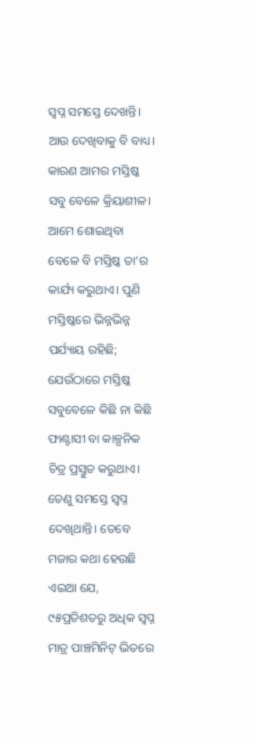ସ୍ବପ୍ନ ସମସ୍ତେ ଦେଖନ୍ତି। ଆଉ ଦେଖିବାକୁ ବି ବାଧ୍ୟ। କାରଣ ଆମର ମସ୍ତିଷ୍କ ସବୁ ବେଳେ କ୍ରିୟାଶୀଳ। ଆମେ ଶୋଇଥିବା ବେଳେ ବି ମସ୍ତିଷ୍କ ତା’ର କାର୍ଯ୍ୟ କରୁଥାଏ। ପୁଣି ମସ୍ତିଷ୍କରେ ଭିନ୍ନଭିନ୍ନ ପର୍ଯ୍ୟାୟ ରହିଛି; ଯେଉଁଠାରେ ମସ୍ତିଷ୍କ ସବୁବେଳେ କିଛି ନା କିଛି ଫାଣ୍ଟାସୀ ବା କାଳ୍ପନିକ ଚିତ୍ର ପ୍ରସ୍ତୁତ କରୁଥାଏ। ତେଣୁ ସମସ୍ତେ ସ୍ବପ୍ନ ଦେଖିଥାନ୍ତି। ତେବେ ମଜାର କଥା ହେଉଛି ଏଇଆ ଯେ, ୯୫ପ୍ରତିଶତରୁ ଅଧିକ ସ୍ବପ୍ନ ମାତ୍ର ପାଞ୍ଚମିନିଟ୍ ଭିତରେ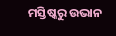ମସ୍ତିଷ୍କରୁ ଉଭାନ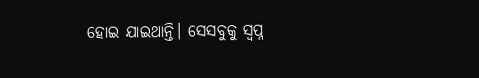ହୋଇ ଯାଇଥାନ୍ତି। ସେସବୁକୁ ସ୍ବପ୍ନ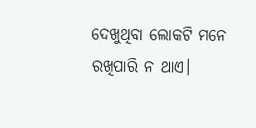ଦେଖୁଥିବା ଲୋକଟି ମନେ ରଖିପାରି ନ ଥାଏ।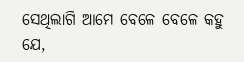ସେଥିଲାଗି ଆମେ ବେଳେ ବେଳେ କହୁ ଯେ,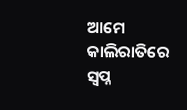ଆମେ କାଲିରାତିରେ ସ୍ବପ୍ନ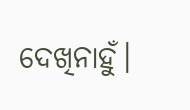ଦେଖିନାହୁଁ।